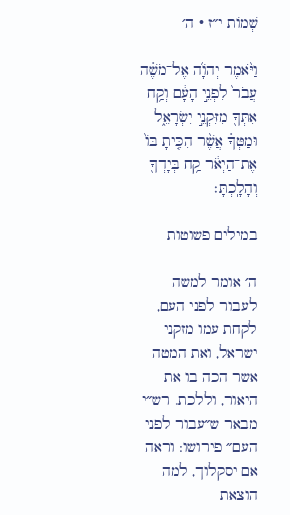שְׁמוֹת י״ז · ה׳

וַיֹּ֨אמֶר יְהֹוָ֜ה אֶל־מֹשֶׁ֗ה עֲבֹר֙ לִפְנֵ֣י הָעָ֔ם וְקַ֥ח אִתְּךָ֖ מִזִּקְנֵ֣י יִשְׂרָאֵ֑ל וּמַטְּךָ֗ אֲשֶׁ֨ר הִכִּ֤יתָ בּוֹ֙ אֶת־הַיְאֹ֔ר קַ֥ח בְּיָדְךָ֖ וְהָלָֽכְתָּ׃

במילים פשוטות

ה׳ אומר למשה לעבור לפני העם, לקחת עמו מזקני ישראל, ואת המטה אשר הכה בו את היאור, וללכת. רש״י מבאר ש״עבור לפני העם״ פירושו: וראה אם יסקלוך, למה הוצאת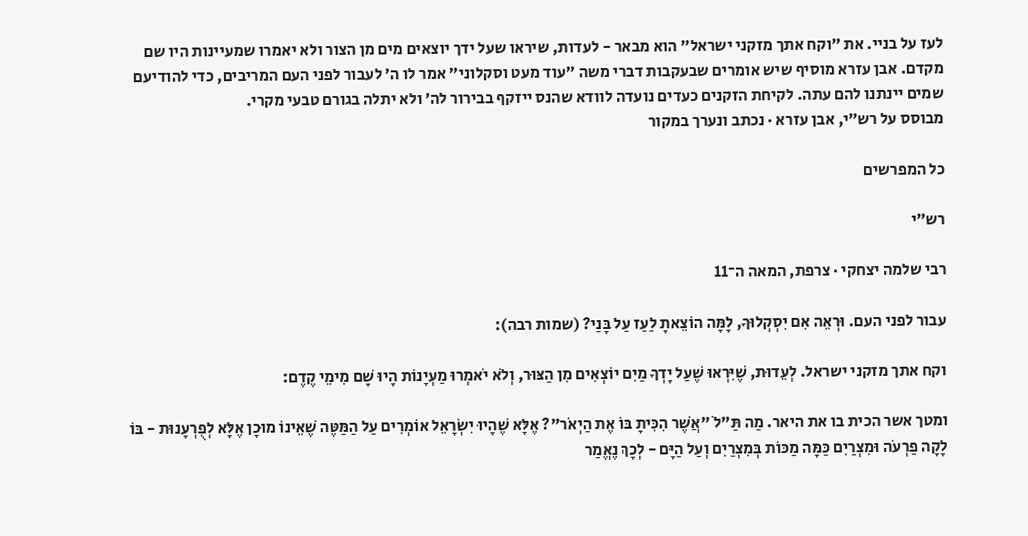לעז על בניי. את ״וקח אתך מזקני ישראל״ הוא מבאר - לעדות, שיראו שעל ידך יוצאים מים מן הצור ולא יאמרו שמעיינות היו שם מקדם. אבן עזרא מוסיף שיש אומרים שבעקבות דברי משה ״עוד מעט וסקלוני״ אמר לו ה׳ לעבור לפני העם המריבים, כדי להודיעם שמים יינתנו להם עתה. לקיחת הזקנים כעדים נועדה לוודא שהנס ייזקף בבירור לה׳ ולא יתלה בגורם טבעי מקרי.
מבוסס על רש״י, אבן עזרא · נכתב ונערך במקור

כל המפרשים

רש״י

רבי שלמה יצחקי · צרפת, המאה ה־11

עבור לפני העם. וּרְאֵה אִם יִסְקְלוּךָ, לָמָּה הוֹצֵאתָ לַעַז עַל בָּנַי? (שמות רבה):

וקח אתך מזקני ישראל. לְעֵדוּת, שֶׁיִּרְאוּ שֶׁעַל יָדְךָ מַיִם יוֹצְאִים מִן הַצּוּר, וְלֹא יֹאמְרוּ מַעְיָנוֹת הָיוּ שָׁם מִימֵי קֶדֶם:

ומטך אשר הכית בו את היאר. מַה תַּ"לֹ "אֲשֶׁר הִכִּיתָ בּוֹ אֶת הַיְאֹר"? אֶלָּא שֶׁהָיוּ יִשְׂרָאֵל אוֹמְרִים עַל הַמַּטֶּה שֶׁאֵינוֹ מוּכָן אֶלָּא לְפֻרְעָנוּת - בּוֹ לָקָה פַרְעֹה וּמִצְרַיִם כַּמָּה מַכּוֹת בְּמִצְרַיִם וְעַל הַיָּם - לְכָךְ נֶאֱמַר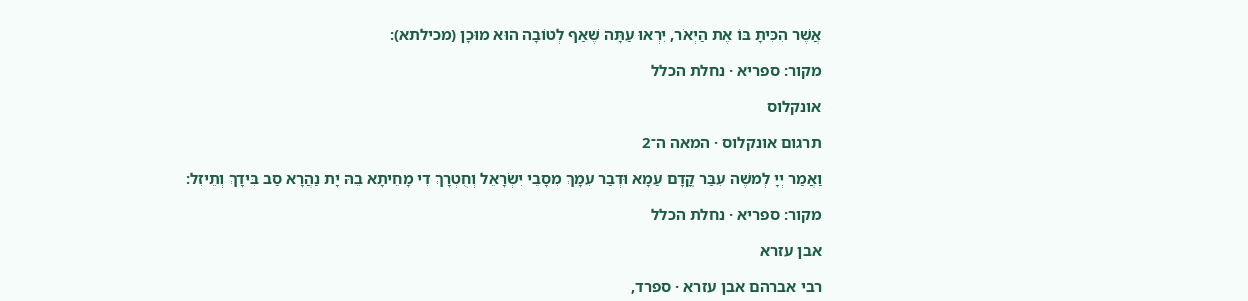אֲשֶׁר הִכִּיתָ בּוֹ אֶת הַיְאֹר, יִרְאוּ עַתָּה שֶׁאַף לְטוֹבָה הוּא מוּכָן (מכילתא):

מקור: ספריא · נחלת הכלל

אונקלוס

תרגום אונקלוס · המאה ה־2

וַאֲמַר יְיָ לְמשֶׁה עִבַּר קֳדָם עַמָא וּדְבַר עִמָךְ מִסָבֵי יִשְׂרָאֵל וְחֻטְרָךְ דִי מָחֵיתָא בֵהּ יָת נַהֲרָא סַב בִּידָךְ וְתֵיזִל:

מקור: ספריא · נחלת הכלל

אבן עזרא

רבי אברהם אבן עזרא · ספרד,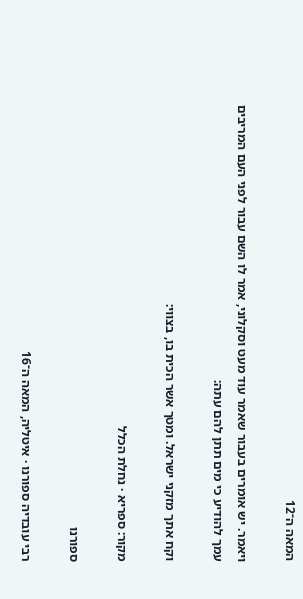המאה ה־12

ויאמר. יש אומרים בעבור שאמר עוד מעט וסקלוני, אמר לו השם עבור לפני העם המריבים עמך להודיע כי מים תתן להם עתה:

וקח אתך מזקני ישראל. ומטך אשר הכית בו, בצווי:

מקור: ספריא · נחלת הכלל

ספורנו

רבי עובדיה ספורנו · איטליה, המאה ה־16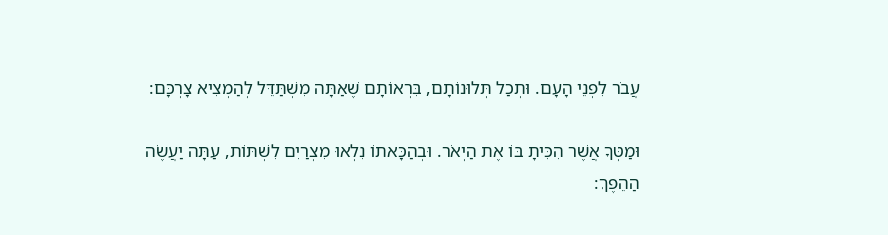עֲבֹר לִפְנֵי הָעָם. וּתְכַל תְּלוּנוֹתָם, בִּרְאוֹתָם שֶׁאַתָּה מִשְׁתַּדֵּל לְהַמְצִיא צָרְכָּם:

וּמַטְּךָ אֲשֶׁר הִכִּיתָ בּוֹ אֶת הַיְאֹר. וּבְהַכָּאתוֹ נִלְאוּ מִצְרַיִם לִשְׁתּוֹת, עַתָּה יַעֲשֶׂה הַהֵפֶךְ: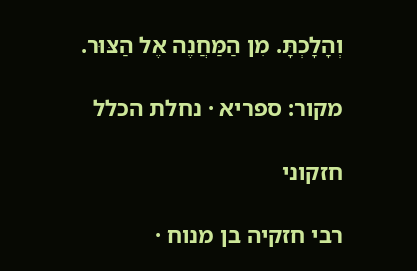וְהָלָכְתָּ. מִן הַמַּחֲנֶה אֶל הַצּוּר.

מקור: ספריא · נחלת הכלל

חזקוני

רבי חזקיה בן מנוח ·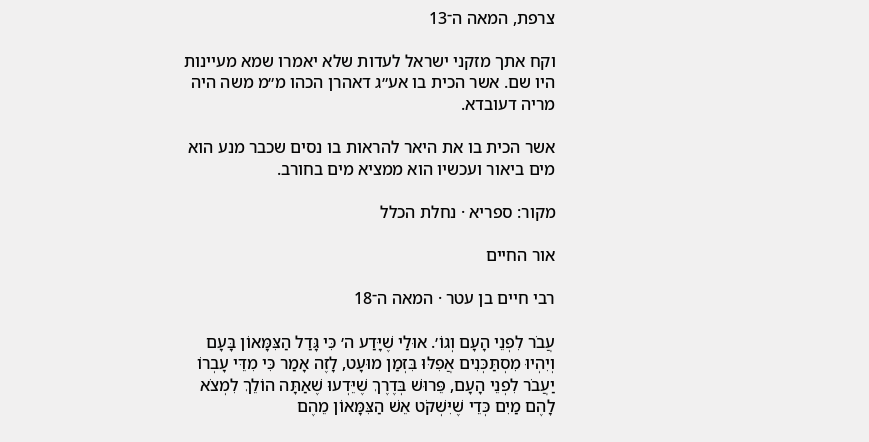צרפת, המאה ה־13

וקח אתך מזקני ישראל לעדות שלא יאמרו שמא מעיינות היו שם. אשר הכית בו אע״ג דאהרן הכהו מ״מ משה היה מריה דעובדא.

אשר הכית בו את היאר להראות בו נסים שכבר מנע הוא מים ביאור ועכשיו הוא ממציא מים בחורב.

מקור: ספריא · נחלת הכלל

אור החיים

רבי חיים בן עטר · המאה ה־18

עֲבֹר לִפְנֵי הָעָם וְגוֹ׳. אוּלַי שֶׁיָּדַע ה׳ כִּי גָּדַל הַצִּמָּאוֹן בָּעָם וְיִהְיוּ מִסְתַּכְּנִים אֲפִלּוּ בִּזְמַן מוּעָט, לָזֶה אָמַר כִּי מִדֵּי עָבְרוֹ יַעֲבֹר לִפְנֵי הָעָם, פֵּרוּשׁ בְּדֶרֶךְ שֶׁיֵּדְעוּ שֶׁאַתָּה הוֹלֵךְ לִמְצֹא לָהֶם מַיִם כְּדֵי שֶׁיִּשְׁקֹט אֵשׁ הַצִּמָּאוֹן מֵהֶם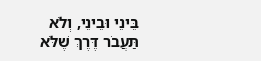בֵּינֵי וּבֵינֵי, וְלֹא תַּעֲבֹר דֶּרֶךְ שֶׁלֹּא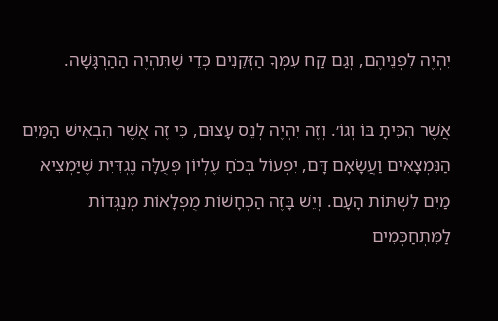יִהְיֶה לִפְנֵיהֶם, וְגַם קַח עִמְּךָ הַזְּקֵנִים כְּדֵי שֶׁתִּהְיֶה הַהַרְגָּשָׁה.

אֲשֶׁר הִכִּיתָ בּוֹ וְגוֹ׳. וְזֶה יִהְיֶה לְנֵס עָצוּם, כִּי זֶה אֲשֶׁר הִבְאִישׁ הַמַּיִם הַנִּמְצָאִים וַעֲשָׂאָם דָּם, יִפְעוֹל בְּכֹחַ עֶלְיוֹן פְּעֻלָּה נֶגְדִּיִּת שֶׁיַּמְצִיא מַיִם לִשְׁתּוֹת הָעָם. וְיֵשׁ בָּזֶה הַכְחָשׁוֹת מֻפְלָאוֹת מְנַגְּדוֹת לַמִּתְחַכְּמִים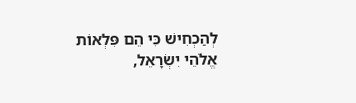לְהַכְחִישׁ כִּי הֵם פִּלְאוֹת אֱלֹהֵי יִשְׂרָאֵל,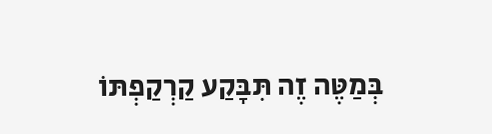בְּמַטֶּה זֶה תִּבָּקַע קַרְקַפְתּוֹ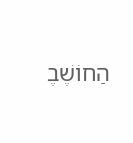הַחוֹשֶׁבֶ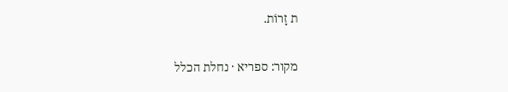ת זָרוֹת.

מקור: ספריא · נחלת הכלל